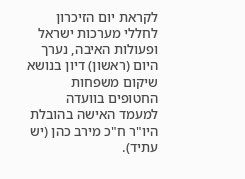לקראת יום הזיכרון לחללי מערכות ישראל ופעולות האיבה, נערך היום (ראשון) דיון בנושא שיקום משפחות החטופים בוועדה למעמד האישה בהובלת היו"ר ח"כ מירב כהן (יש עתיד).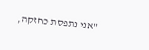"אני נתפסת כחזקה,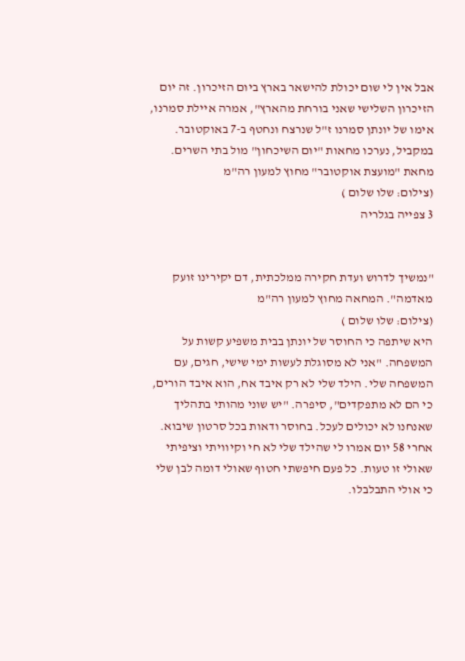אבל אין לי שום יכולת להישאר בארץ ביום הזיכרון. זה יום הזיכרון השלישי שאני בורחת מהארץ", אמרה איילת סמרנו, אימו של יונתן סמרנו ז"ל שנרצח ונחטף ב-7 באוקטובר. במקביל, נערכו מחאות "יום השיכחון" מול בתי השרים.
מחאת "מועצת אוקטובר" מחוץ למעון רה"מ
(צילום: שלו שלום )
3 צפייה בגלריה


"נמשיך לדרוש ועדת חקירה ממלכתית, דם יקירינו זועק מאדמה". המחאה מחוץ למעון רה"מ
(צילום: שלו שלום )
היא שיתפה כי החוסר של יונתן בבית משפיע קשות על המשפחה. "אני לא מסוגלת לעשות ימי שישי, חגים, עם המשפחה שלי. הילד שלי לא רק איבד אח, הוא איבד הורים, כי הם לא מתפקדים", סיפרה. "יש שוני מהותי בתהליך שאנחנו לא יכולים לעכל. בחוסר ודאות בכל סרטון שיבוא. אחרי 58 יום אמרו לי שהילד שלי לא חי וקיוויתי וציפיתי שאולי זו טעות. כל פעם חיפשתי חטוף שאולי דומה לבן שלי כי אולי התבלבלו.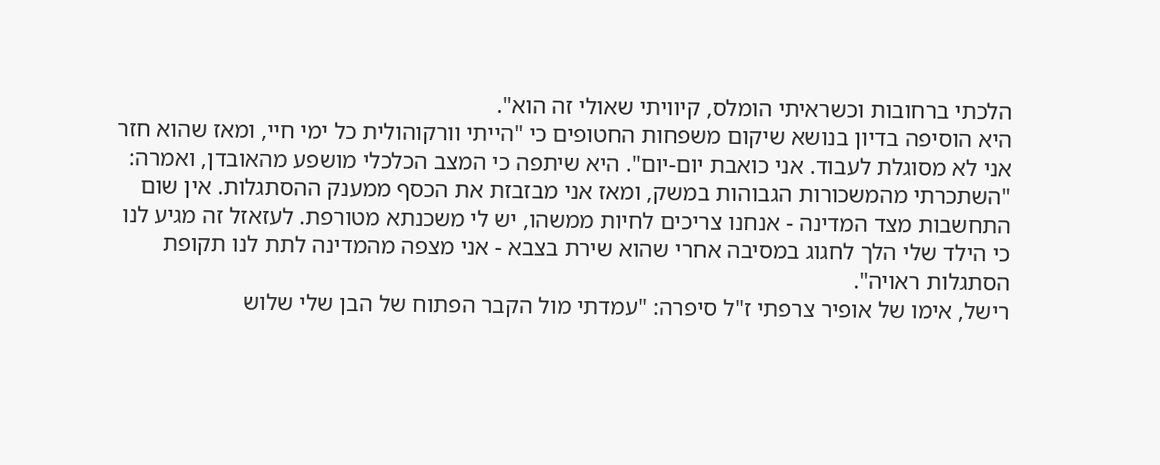הלכתי ברחובות וכשראיתי הומלס, קיוויתי שאולי זה הוא".
היא הוסיפה בדיון בנושא שיקום משפחות החטופים כי "הייתי וורקוהולית כל ימי חיי, ומאז שהוא חזר אני לא מסוגלת לעבוד. אני כואבת יום-יום". היא שיתפה כי המצב הכלכלי מושפע מהאובדן, ואמרה: "השתכרתי מהמשכורות הגבוהות במשק, ומאז אני מבזבזת את הכסף ממענק ההסתגלות. אין שום התחשבות מצד המדינה - אנחנו צריכים לחיות ממשהו, יש לי משכנתא מטורפת. לעזאזל זה מגיע לנו כי הילד שלי הלך לחגוג במסיבה אחרי שהוא שירת בצבא - אני מצפה מהמדינה לתת לנו תקופת הסתגלות ראויה".
רישל, אימו של אופיר צרפתי ז"ל סיפרה: "עמדתי מול הקבר הפתוח של הבן שלי שלוש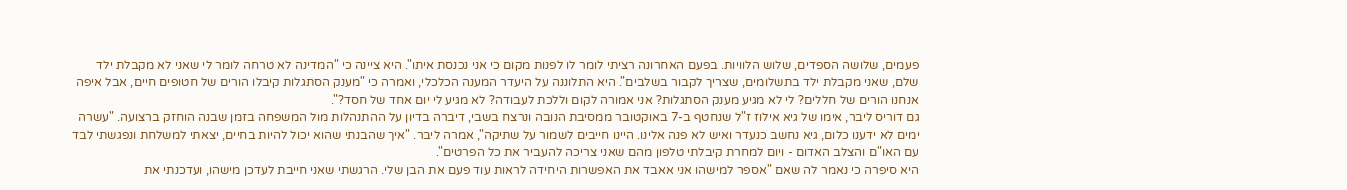פעמים, שלושה הספדים, שלוש הלוויות. בפעם האחרונה רציתי לומר לו לפנות מקום כי אני נכנסת איתו". היא ציינה כי "המדינה לא טרחה לומר לי שאני לא מקבלת ילד שלם, שאני מקבלת ילד בתשלומים, שצריך לקבור בשלבים". היא התלוננה על היעדר המענה הכלכלי, ואמרה כי "מענק הסתגלות קיבלו הורים של חטופים חיים, אבל איפה אנחנו הורים של חללים? לי לא מגיע מענק הסתגלות? אני אמורה לקום וללכת לעבודה? לא מגיע לי יום אחד של חסד?".
גם דוריס ליבר, אימו של גיא אילוז ז"ל שנחטף ב-7 באוקטובר ממסיבת הנובה ונרצח בשבי, דיברה בדיון על ההתנהלות מול המשפחה בזמן שבנה הוחזק ברצועה. "עשרה ימים לא ידענו כלום, גיא נחשב כנעדר ואיש לא פנה אלינו. היינו חייבים לשמור על שתיקה", אמרה ליבר. "איך שהבנתי שהוא יכול להיות בחיים, יצאתי למשלחת ונפגשתי לבד עם האו"ם והצלב האדום - ויום למחרת קיבלתי טלפון מהם שאני צריכה להעביר את כל הפרטים".
היא סיפרה כי נאמר לה שאם "אספר למישהו אני אאבד את האפשרות היחידה לראות עוד פעם את הבן שלי. הרגשתי שאני חייבת לעדכן מישהו, ועדכנתי את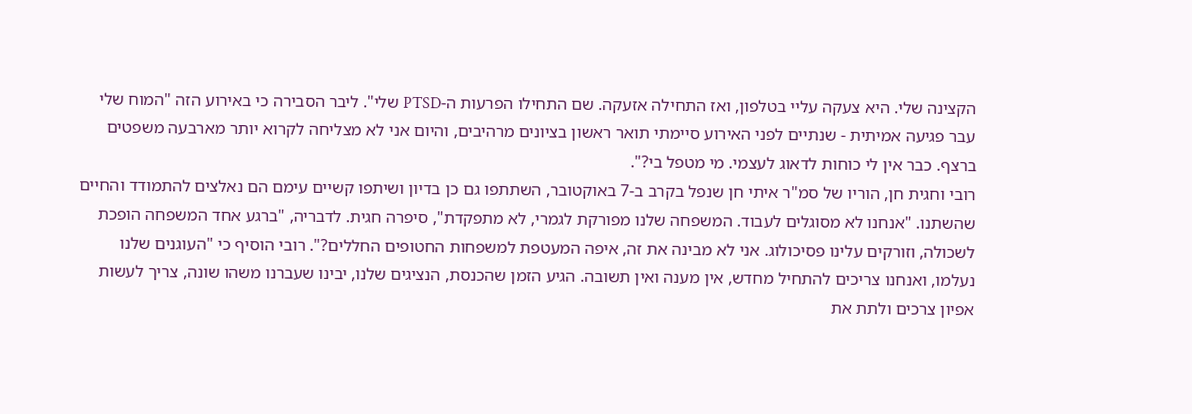הקצינה שלי. היא צעקה עליי בטלפון, ואז התחילה אזעקה. שם התחילו הפרעות ה-PTSD שלי". ליבר הסבירה כי באירוע הזה "המוח שלי עבר פגיעה אמיתית - שנתיים לפני האירוע סיימתי תואר ראשון בציונים מרהיבים, והיום אני לא מצליחה לקרוא יותר מארבעה משפטים ברצף. כבר אין לי כוחות לדאוג לעצמי. מי מטפל בי?".
רובי וחגית חן, הוריו של סמ"ר איתי חן שנפל בקרב ב-7 באוקטובר, השתתפו גם כן בדיון ושיתפו קשיים עימם הם נאלצים להתמודד והחיים שהשתנו. "אנחנו לא מסוגלים לעבוד. המשפחה שלנו מפורקת לגמרי, לא מתפקדת", סיפרה חגית. לדבריה, "ברגע אחד המשפחה הופכת לשכולה, וזורקים עלינו פסיכולוג. אני לא מבינה את זה, איפה המעטפת למשפחות החטופים החללים?". רובי הוסיף כי "העוגנים שלנו נעלמו, ואנחנו צריכים להתחיל מחדש, אין מענה ואין תשובה. הגיע הזמן שהכנסת, הנציגים שלנו, יבינו שעברנו משהו שונה, צריך לעשות אפיון צרכים ולתת את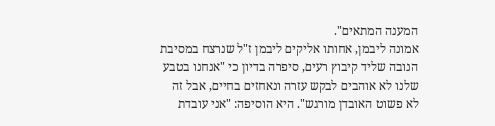המענה המתאים".
אמונה ליבמן, אחותו אליקים ליבמן ז"ל שנרצח במסיבת הנובה שליד קיבוץ רעים, סיפרה בדיון כי "אנחנו בטבע שלנו לא אוהבים לבקש עזרה ונאחזים בחיים, אבל זה לא פשוט האובדן מורגש". היא הוסיפה: "אני עובדת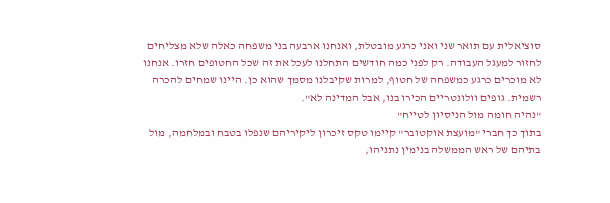סוציאלית עם תואר שני ואני כרגע מובטלת, ואנחנו ארבעה בני משפחה כאלה שלא מצליחים לחזור למעגל העבודה. רק לפני כמה חודשים התחלנו לעכל את זה שכל החטופים חזרו. אנחנו לא מוכרים כרגע כמשפחה של חטוף, למרות שקיבלנו מסמך שהוא כן. היינו שמחים להכרה רשמית. גופים וולונטריים הכירו בנו, אבל המדינה לא".
"נהיה חומה מול הניסיון לטייח"
בתוך כך חברי "מועצת אוקטובר" קיימו טקס זיכרון ליקיריהם שנפלו בטבח ובמלחמה, מול בתיהם של ראש הממשלה בנימין נתניהו,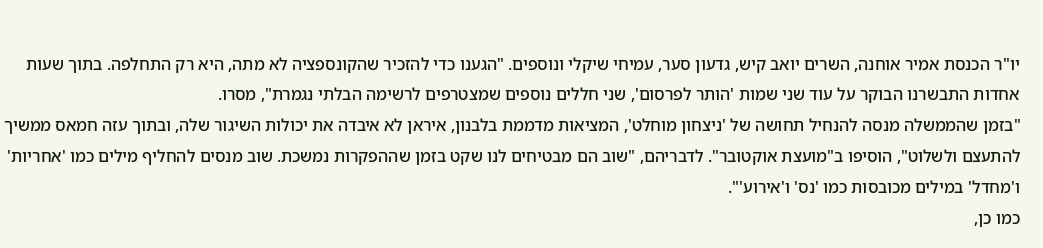יו"ר הכנסת אמיר אוחנה, השרים יואב קיש, גדעון סער, עמיחי שיקלי ונוספים. "הגענו כדי להזכיר שהקונספציה לא מתה, היא רק התחלפה. בתוך שעות אחדות התבשרנו הבוקר על עוד שני שמות 'הותר לפרסום', שני חללים נוספים שמצטרפים לרשימה הבלתי נגמרת", מסרו.
"בזמן שהממשלה מנסה להנחיל תחושה של 'ניצחון מוחלט', המציאות מדממת בלבנון, איראן לא איבדה את יכולות השיגור שלה, ובתוך עזה חמאס ממשיך להתעצם ולשלוט", הוסיפו ב"מועצת אוקטובר". לדבריהם, "שוב הם מבטיחים לנו שקט בזמן שההפקרות נמשכת. שוב מנסים להחליף מילים כמו 'אחריות' ו'מחדל' במילים מכובסות כמו 'נס' ו'אירוע'".
כמו כן,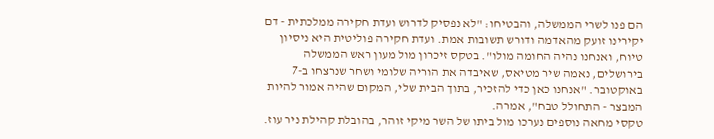הם פנו לשרי הממשלה, והבטיחו: "לא נפסיק לדרוש ועדת חקירה ממלכתית - דם יקירינו זועק מהאדמה ודורש תשובות אמת. ועדת חקירה פוליטית היא ניסיון טיוח, ואנחנו נהיה החומה מולו". בטקס זיכרון מול מעון ראש הממשלה בירושלים, נאמה שיר מטיאס, שאיבדה את הוריה שלומי ושחר שנרצחו ב-7 באוקטובר. "אנחנו כאן כדי להזכיר, בתוך הבית שלי, המקום שהיה אמור להיות המבצר - התחולל טבח", אמרה.
טקסי מחאה נוספים נערכו מול ביתו של השר מיקי זוהר, בהובלת קהילת ניר עוז.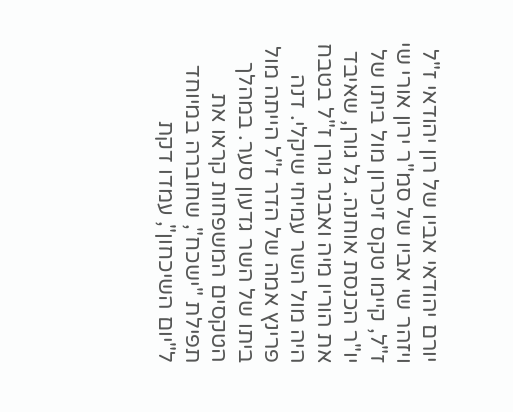יורם יהודאי אביו של רון יהודאי ז"ל ויזהר שי אביו של סמ"ר ירון אורי שי ז"ל, קיימו טקס זיכרון מול ביתו של יו"ר הכנסת אוחנה. גל גורן, שאיבד את הוריו מיה ואבנר גורן ז"ל בטבח היה מול השר עמיחי שיקלי. דנה פרינץ אמה של הדר ז"ל הייתה מול ביתו של השר גדעון סער. במהלך הטקסים המשפחות קראו את תפילת "ישכח", שחוברה במיוחד ל"יום השיכחון", עמדו דקת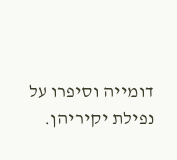דומייה וסיפרו על נפילת יקיריהן.